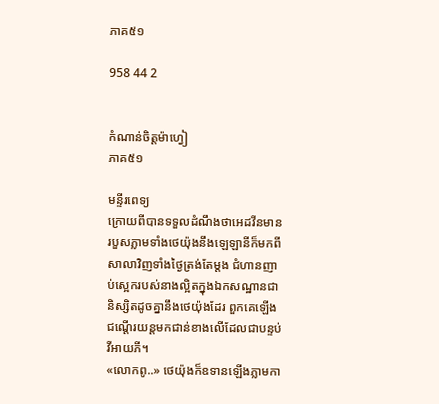ភាគ៥១

958 44 2


កំណាន់ចិត្តម៉ាហ្វៀ
ភាគ៥១

មន្ទីរពេទ្យ
ក្រោយពីបានទទួលដំណឹងថាអេដវីនមានរបួសភ្លាមទាំងថេយ៉ុងនឹងឡេឡានីក៏មកពីសាលាវិញទាំងថ្ងៃត្រង់តែម្ដង ជំហានញាប់ស្អេករបស់នាងល្អិតក្នុងឯកសណ្ឋានជានិស្សិតដូចគ្នានឹងថេយ៉ុងដែរ ពួកគេឡើងជណ្ដើរយន្តមកជាន់ខាងលើដែលជាបន្ទប់វីអាយភី។
«លោកពូ..» ថេយ៉ុងក៏ឧទានឡើងភ្លាមកា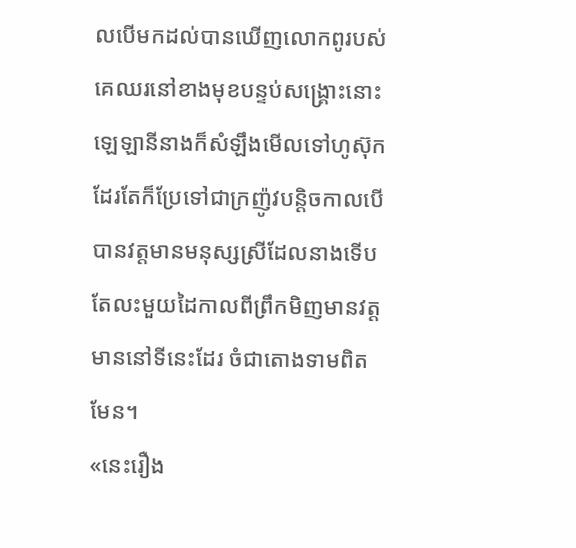លបើមកដល់បានឃើញលោកពូរបស់គេឈរនៅខាងមុខបន្ទប់សង្គ្រោះនោះ ឡេឡានីនាងក៏សំឡឹងមើលទៅហូស៊ុកដែរតែក៏ប្រែទៅជាក្រញ៉ូវបន្តិចកាលបើបានវត្តមានមនុស្សស្រីដែលនាងទើបតែលះមួយដៃកាលពីព្រឹកមិញមានវត្តមាននៅទីនេះដែរ ចំជាតោងទាមពិតមែន។
«នេះរឿង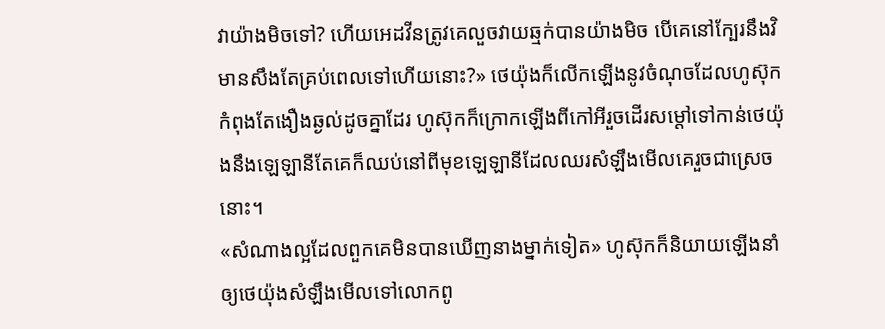វាយ៉ាងមិចទៅ? ហើយអេដវីនត្រូវគេលួចវាយឆ្មក់បានយ៉ាងមិច បើគេនៅក្បែរនឹងវិមានសឹងតែគ្រប់ពេលទៅហើយនោះ?» ថេយ៉ុងក៏លើកឡើងនូវចំណុចដែលហូស៊ុកកំពុងតែងឿងឆ្ងល់ដូចគ្នាដែរ ហូស៊ុកក៏ក្រោកឡើងពីកៅអីរួចដើរសម្ដៅទៅកាន់ថេយ៉ុងនឹងឡេឡានីតែគេក៏ឈប់នៅពីមុខឡេឡានីដែលឈរសំឡឹងមើលគេរួចជាស្រេចនោះ។
«សំណាងល្អដែលពួកគេមិនបានឃើញនាងម្នាក់ទៀត» ហូស៊ុកក៏និយាយឡើងនាំឲ្យថេយ៉ុងសំឡឹងមើលទៅលោកពូ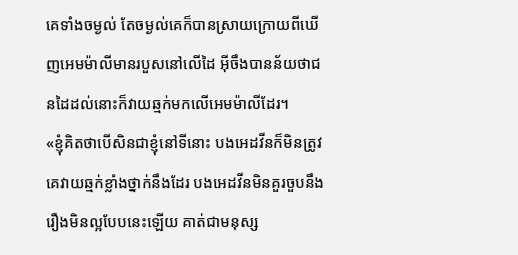គេទាំងចម្ងល់ តែចម្ងល់គេក៏បានស្រាយក្រោយពីឃើញអេមម៉ាលីមានរបួសនៅលើដៃ អ៊ីចឹងបានន័យថាជនដៃដល់នោះក៏វាយឆ្មក់មកលើអេមម៉ាលីដែរ។
«ខ្ញុំគិតថាបើសិនជាខ្ញុំនៅទីនោះ បងអេដវីនក៏មិនត្រូវគេវាយឆ្មក់ខ្លាំងថ្នាក់នឹងដែរ បងអេដវីនមិនគួរចួបនឹងរឿងមិនល្អបែបនេះឡើយ គាត់ជាមនុស្ស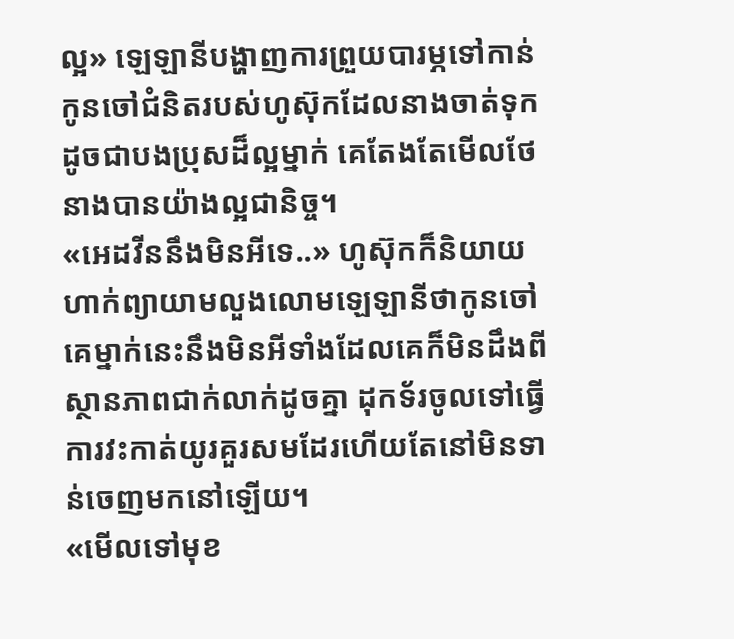ល្អ» ឡេឡានីបង្ហាញការព្រួយបារម្ភទៅកាន់កូនចៅជំនិតរបស់ហូស៊ុកដែលនាងចាត់ទុកដូចជាបងប្រុសដ៏ល្អម្នាក់ គេតែងតែមើលថែនាងបានយ៉ាងល្អជានិច្ច។
«អេដវីននឹងមិនអីទេ..» ហូស៊ុកក៏និយាយហាក់ព្យាយាមលួងលោមឡេឡានីថាកូនចៅគេម្នាក់នេះនឹងមិនអីទាំងដែលគេក៏មិនដឹងពីស្ថានភាពជាក់លាក់ដូចគ្នា ដុកទ័រចូលទៅធ្វើការវះកាត់យូរគួរសមដែរហើយតែនៅមិនទាន់ចេញមកនៅឡើយ។
«មើលទៅមុខ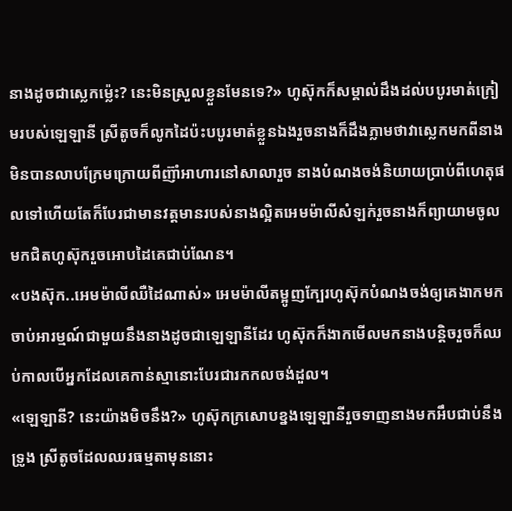នាងដូចជាស្លេកម៉្លេះ? នេះមិនស្រួលខ្លួនមែនទេ?» ហូស៊ុកក៏សម្គាល់ដឹងដល់បបូរមាត់ក្រៀមរបស់ឡេឡានី ស្រីតូចក៏លូកដៃប៉ះបបូរមាត់ខ្លួនឯងរួចនាងក៏ដឹងភ្លាមថាវាស្លេកមកពីនាងមិនបានលាបក្រែមក្រោយពីញ៊ាំអាហារនៅសាលារួច នាងបំណងចង់និយាយប្រាប់ពីហេតុផលទៅហើយតែក៏បែរជាមានវត្តមានរបស់នាងល្អិតអេមម៉ាលីសំឡក់រួចនាងក៏ព្យាយាមចូលមកជិតហូស៊ុករួចអោបដៃគេជាប់ណែន។
«បងស៊ុក..អេមម៉ាលីឈឺដៃណាស់» អេមម៉ាលីតម្អូញក្បែរហូស៊ុកបំណងចង់ឲ្យគេងាកមកចាប់អារម្មណ៍ជាមួយនឹងនាងដូចជាឡេឡានីដែរ ហូស៊ុកក៏ងាកមើលមកនាងបន្តិចរួចក៏ឈប់កាលបើអ្នកដែលគេកាន់ស្មានោះបែរជារកកលចង់ដួល។
«ឡេឡានី? នេះយ៉ាងមិចនឹង?» ហូស៊ុកក្រសោបខ្នងឡេឡានីរួចទាញនាងមកអឹបជាប់នឹងទ្រូង ស្រីតូចដែលឈរធម្មតាមុននោះ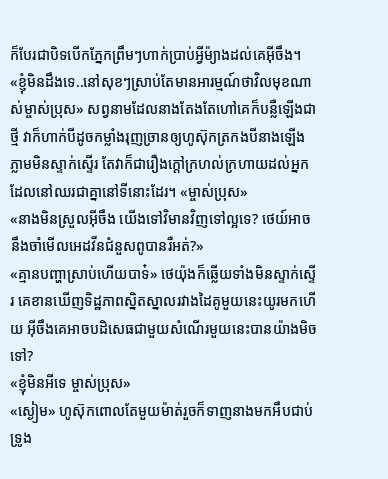ក៏បែរជាបិទបើកភ្នែកព្រឹមៗហាក់ប្រាប់អ្វីម៉្យាងដល់គេអ៊ីចឹង។
«ខ្ញុំមិនដឹងទេ..នៅសុខៗស្រាប់តែមានអារម្មណ៍ថាវិលមុខណាស់ម្ចាស់ប្រុស» សព្វនាមដែលនាងតែងតែហៅគេក៏បន្លឺឡើងជាថ្មី វាក៏ហាក់បីដូចកម្លាំងរុញច្រានឲ្យហូស៊ុកត្រកងបីនាងឡើងភ្លាមមិនស្ទាក់ស្ទើរ តែវាក៏ជារឿងក្ដៅក្រហល់ក្រហាយដល់អ្នកដែលនៅឈរជាគ្នានៅទីនោះដែរ។ «ម្ចាស់ប្រុស»
«នាងមិនស្រួលអ៊ីចឹង យើងទៅវិមានវិញទៅល្អទេ? ថេយ៍អាចនឹងចាំមើលអេដវីនជំនួសពូបានរឺអត់?»
«គ្មានបញ្ហាស្រាប់ហើយបាទ៎» ថេយ៉ុងក៏ឆ្លើយទាំងមិនស្ទាក់ស្ទើរ គេខានឃើញទិដ្ឋភាពស្និតស្នាលរវាងដៃគូមួយនេះយូរមកហើយ អ៊ីចឹងគេអាចបដិសេធជាមួយសំណើរមួយនេះបានយ៉ាងមិចទៅ?
«ខ្ញុំមិនអីទេ ម្ចាស់ប្រុស»
«ស្ងៀម» ហូស៊ុកពោលតែមួយម៉ាត់រួចក៏ទាញនាងមកអឹបជាប់ទ្រូង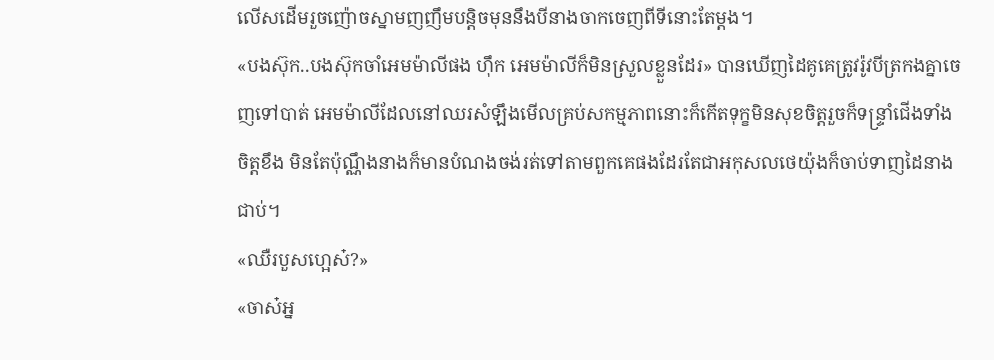លើសដើមរួចញ៉ោចស្នាមញញឹមបន្តិចមុននឹងបីនាងចាកចេញពីទីនោះតែម្ដង។
«បងស៊ុក..បងស៊ុកចាំអេមម៉ាលីផង ហ៊ឹក អេមម៉ាលីក៏មិនស្រួលខ្លួនដែរ» បានឃើញដៃគូគេត្រូវរ៉ូវបីត្រកងគ្នាចេញទៅបាត់ អេមម៉ាលីដែលនៅឈរសំឡឹងមើលគ្រប់សកម្មភាពនោះក៏កើតទុក្ខមិនសុខចិត្តរួចក៏ទន្ទ្រាំជើងទាំងចិត្តខឹង មិនតែប៉ុណ្ណឹងនាងក៏មានបំណងចង់រត់ទៅតាមពួកគេផងដែរតែជាអកុសលថេយ៉ុងក៏ចាប់ទាញដៃនាងជាប់។
«ឈឺរបួសហ្អេស៎?»
«ចាស៎អ្ន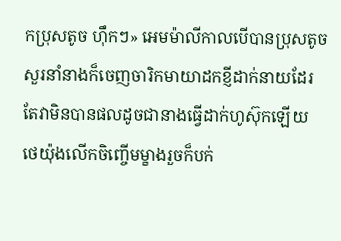កប្រុសតូច ហ៊ឹកៗ» អេមម៉ាលីកាលបើបានប្រុសតូចសួរនាំនាងក៏ចេញចារិកមាយាដកខ្ញីដាក់នាយដែរតែវាមិនបានផលដូចជានាងធ្វើដាក់ហូស៊ុកឡើយ ថេយ៉ុងលើកចិញ្ចើមម្ខាងរួចក៏បក់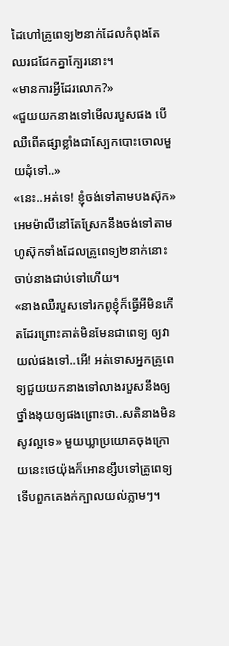ដៃហៅគ្រូពេទ្យ២នាក់ដែលកំពុងតែឈរជជែកគ្នាក្បែរនោះ។
«មានការអ្វីដែរលោក?»
«ជួយយកនាងទៅមើលរបួសផង បើឈឺពើតផ្សាខ្លាំងជាស្បែកបោះចោលមួយដុំទៅ..»
«នេះ..អត់ទេ! ខ្ញុំចង់ទៅតាមបងស៊ុក» អេមម៉ាលីនៅតែស្រែកនឹងចង់ទៅតាមហូស៊ុកទាំងដែលគ្រូពេទ្យ២នាក់នោះចាប់នាងជាប់ទៅហើយ។
«នាងឈឺរបួសទៅរកពូខ្ញុំក៏ធ្វើអីមិនកើតដែរព្រោះគាត់មិនមែនជាពេទ្យ ឲ្យវាយល់ផងទៅ..អើ! អត់ទោសអ្នកគ្រូពេទ្យជួយយកនាងទៅលាងរបួសនឹងឲ្យថ្នាំងងុយឲ្យផងព្រោះថា..សតិនាងមិនសូវល្អទេ» មួយឃ្លាប្រយោគចុងក្រោយនេះថេយ៉ុងក៏អោនខ្សឹបទៅគ្រូពេទ្យទើបពួកគេងក់ក្បាលយល់ភ្លាមៗ។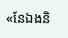«នែឯងនិ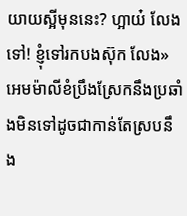យាយស្អីមុននេះ? ហ្អាយ៎ លែងទៅ! ខ្ញុំទៅរកបងស៊ុក លែង» អេមម៉ាលីខំប្រឹងស្រែកនឹងប្រឆាំងមិនទៅដូចជាកាន់តែស្របនឹង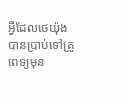អ្វីដែលថេយ៉ុងបានប្រាប់ទៅគ្រូពេទ្យមុន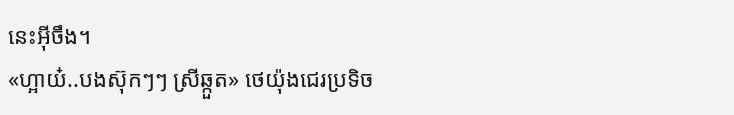នេះអ៊ីចឹង។
«ហ្អាយ៎..បងស៊ុកៗៗ ស្រីឆ្កួត» ថេយ៉ុងជេរប្រទិច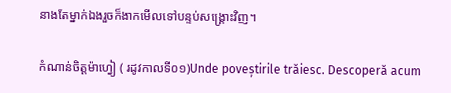នាងតែម្នាក់ឯងរួចក៏ងាកមើលទៅបន្ទប់សង្គ្រោះវិញ។

កំណាន់ចិត្តម៉ាហ្វៀ ( រដូវកាលទី០១)Unde poveștirile trăiesc. Descoperă acum